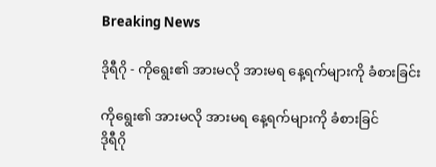Breaking News

ဒိုရီဂို - ကိုရွေး၏ အားမလို အားမရ နေ့ရက်များကို ခံစားခြင်း

ကိုရွေး၏ အားမလို အားမရ နေ့ရက်များကို ခံစားခြင်
ဒိုရီဂို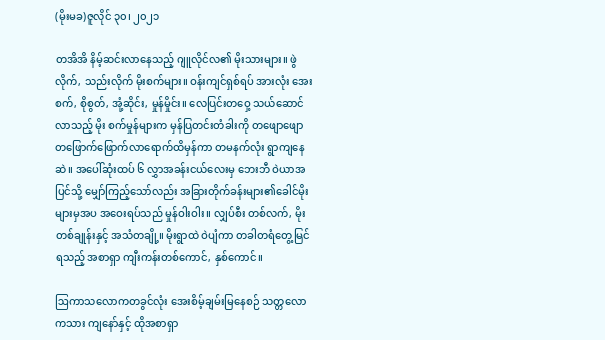(မိုးမခ)ဇူလိုင် ၃၀၊ ၂၀၂၁

တအိအိ နိမ့်ဆင်းလာနေသည့် ဂျူလိုင်လ၏ မိုးသားများ။ ဖွဲလိုက်, သည်းလိုက် မိုးစက်များ။ ဝန်းကျင်ရှစ်ရပ် အားလုံး အေးစက်, စိုစွတ်, အုံ့ဆိုင်း, မှုန်မှိုင်း။ လေပြင်းတဝှေ့ သယ်ဆောင်လာသည့် မိုး စက်မှုန်များက မှန်ပြတင်းတံခါးကို တဖျောဖျောတဖြောက်ဖြောက်လာရောက်ထိမှန်ကာ တမနက်လုံး ရွာကျနေဆဲ။ အပေါ်ဆုံးထပ် ၆ လွှာအခန်းငယ်လေးမှ ဘေးဘီ ဝဲယာအပြင်သို့ မျှော်ကြည့်သော်လည်း အခြားတိုက်ခန်းများ၏ခေါင်မိုးများမှအပ အဝေးရပ်သည် မှုန်ဝါးဝါး။ လျှပ်စီး တစ်လက်, မိုးတစ်ချုန်းနှင့် အသံတချို့။ မိုးရွာထဲ ဝဲပျံကာ တခါတရံတွေ့မြင်ရသည့် အစာရှာ ကျီးကန်းတစ်ကောင်, နှစ်ကောင်။

ဩကာသလောကတခွင်လုံး အေးစိမ့်ချမ်းမြနေစဉ် သတ္တလောကသား ကျနော်နှင့် ထိုအစာရှာ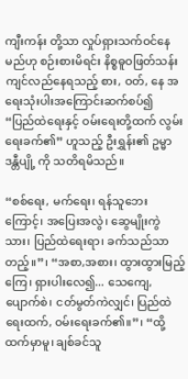ကျီးကန်း တို့သာ လှုပ်ရှားသက်ဝင်နေမည်ဟု စဉ်းစားမိရင်း နိစ္စဓူဝဖြတ်သန်းကျင်လည်နေရသည့် စား, ဝတ်, နေ အရေးသုံးပါးအကြောင်းဆက်စပ်၍  “ပြည်ထဲရေးနှင့် ဝမ်းရေးတို့ထက် လွမ်းရေးခက်၏” ဟူသည့် ဦးရွှန်း၏ ဥမ္မာဒန္တီပျို့ ကို သတိရမိသည်။

“စစ်ရေး, မက်ရေး၊ ရန်သူဘေးကြောင့်၊ အပြေးအလွဲ၊ ဆွေမျိုးကွဲသား၊ ပြည်ထဲရေးရာ၊ ခက်သည်သာ တည့်။”၊ “အစာ,အစား၊ ထွားထွားမြည့်ကြေ၊ ရှားပါးလေ၍... သေကျေ, ပျောက်စဲ၊ ငတ်မွတ်ကဲလျှင်၊ ပြည်ထဲရေးထက်, ဝမ်းရေးခက်၏။”၊ “ထို့ထက်မှာမူ၊ ချစ်ခင်သူ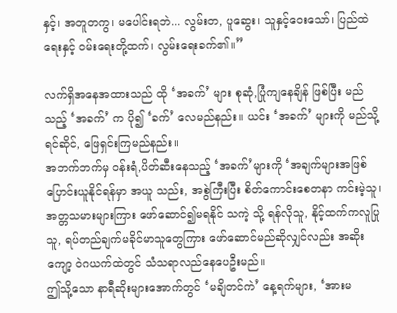နှင့်၊ အတူတကွ၊ မပေါင်းရဘဲ... လွမ်းတ, ပူဆွေး၊ သူနှင့်ဝေးသော်၊ ပြည်ထဲရေးနှင့် ဝမ်းရေးတို့ထက်၊ လွမ်းရေးခက်၏။”

လက်ရှိအနေအထားသည် ထို ‘အခက်’ များ စုဆုံ,ပြုံကျနေချိန် ဖြစ်ပြီး မည်သည့် ‘အခက်’ က ပို၍ ‘ခက်’ လေမည်နည်း။ ယင်း ‘အခက်’ များကို မည်သို့ ရင်ဆိုင်, ဖြေရှင်းကြမည်နည်း။
အဘက်ဘက်မှ ဝန်းရံ,ပိတ်ဆီးနေသည့် ‘အခက်’များကို ‘အချက်များအဖြစ် ပြောင်းယူနိုင်ရန်မှာ အယူ သည်း, အစွဲကြီးပြီး စိတ်ကောင်းစေတနာ ကင်းမဲ့သူ၊ အတ္တသမားများကြား ဖော်ဆောင်၍မရနိုင် သကဲ့ သို့ ရန်လိုသူ, နိုင့်ထက်ကလူပြုသူ, ရပ်တည်ချက်မခိုင်မာသူတွေကြား ဖော်ဆောင်မည်ဆိုလျှင်လည်း အဆိုးကျော့ ဝဲဂယက်ထဲတွင် သံသရာလည်နေပေဦးမည်။
ဤသို့သော နာရီဆိုးများအောက်တွင် ‘မချိတင်ကဲ’ နေ့ရက်များ, ‘အားမ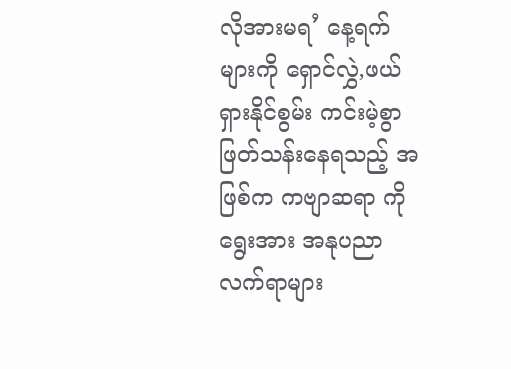လိုအားမရ’ နေ့ရက်များကို ရှောင်လွှဲ,ဖယ်ရှားနိုင်စွမ်း ကင်းမဲ့စွာ ဖြတ်သန်းနေရသည့် အဖြစ်က ကဗျာဆရာ ကိုရွေးအား အနုပညာ လက်ရာများ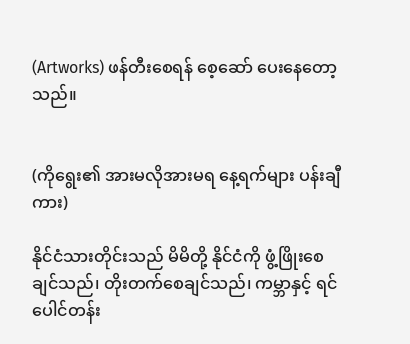(Artworks) ဖန်တီးစေရန် စေ့ဆော် ပေးနေတော့သည်။


(ကိုရွေး၏ အားမလိုအားမရ နေ့ရက်များ ပန်းချီကား)

နိုင်ငံသားတိုင်းသည် မိမိတို့ နိုင်ငံကို ဖွံ့ဖြိုးစေချင်သည်၊ တိုးတက်စေချင်သည်၊ ကမ္ဘာနှင့် ရင်ပေါင်တန်း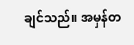ချင်သည်။ အမှန်တ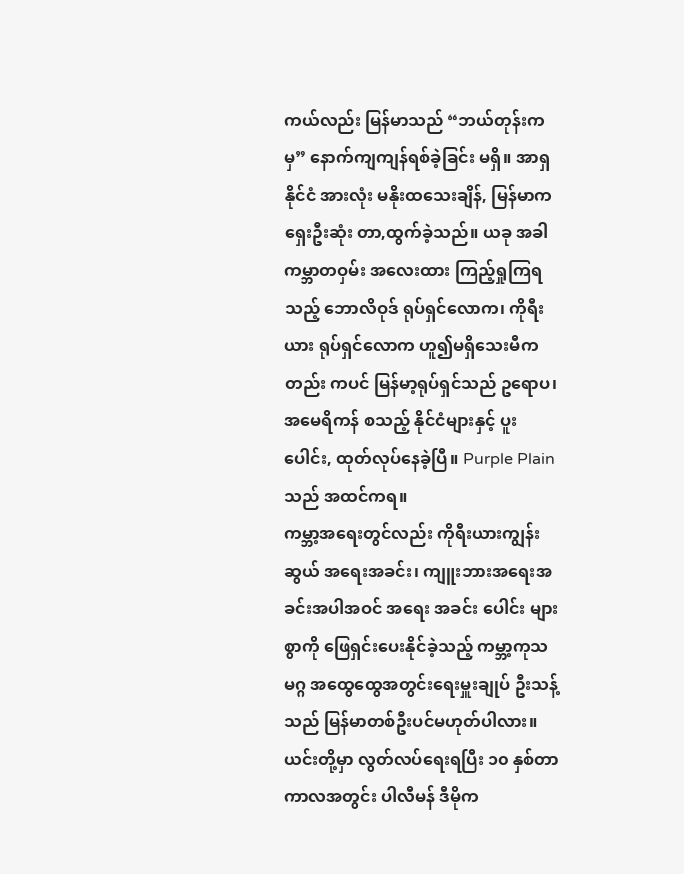ကယ်လည်း မြန်မာသည် “ဘယ်တုန်းကမှ” နောက်ကျကျန်ရစ်ခဲ့ခြင်း မရှိ။ အာရှနိုင်ငံ အားလုံး မနိုးထသေးချိန်, မြန်မာက ရှေးဦးဆုံး တာ,ထွက်ခဲ့သည်။ ယခု အခါ ကမ္ဘာတဝှမ်း အလေးထား ကြည့်ရှုကြရသည့် ဘောလိဝုဒ် ရုပ်ရှင်လောက၊ ကိုရီးယား ရုပ်ရှင်လောက ဟူ၍မရှိသေးမီကတည်း ကပင် မြန်မာ့ရုပ်ရှင်သည် ဥရောပ၊ အမေရိကန် စသည့် နိုင်ငံများနှင့် ပူးပေါင်း, ထုတ်လုပ်နေခဲ့ပြီ။ Purple Plain သည် အထင်ကရ။
ကမ္ဘာ့အရေးတွင်လည်း ကိုရီးယားကျွန်းဆွယ် အရေးအခင်း၊ ကျူးဘားအရေးအခင်းအပါအဝင် အရေး အခင်း ပေါင်း များစွာကို ဖြေရှင်းပေးနိုင်ခဲ့သည့် ကမ္ဘာ့ကုသမဂ္ဂ အထွေထွေအတွင်းရေးမှူးချုပ် ဦးသန့် သည် မြန်မာတစ်ဦးပင်မဟုတ်ပါလား။ ယင်းတို့မှာ လွတ်လပ်ရေးရပြီး ၁၀ နှစ်တာကာလအတွင်း ပါလီမန် ဒီမိုက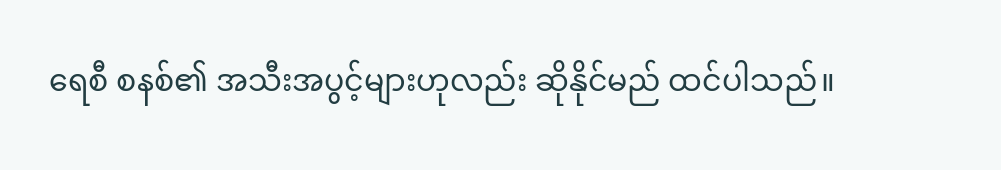ရေစီ စနစ်၏ အသီးအပွင့်များဟုလည်း ဆိုနိုင်မည် ထင်ပါသည်။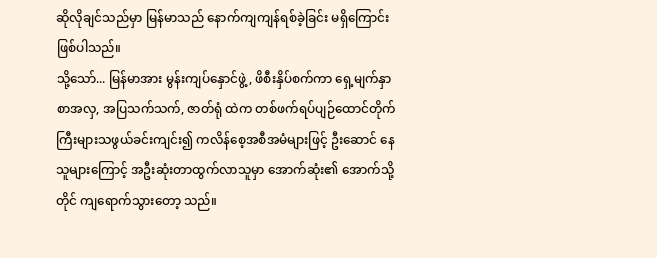ဆိုလိုချင်သည်မှာ မြန်မာသည် နောက်ကျကျန်ရစ်ခဲ့ခြင်း မရှိကြောင်း ဖြစ်ပါသည်။
သို့သော်... မြန်မာအား မွန်းကျပ်နှောင်ဖွဲ့, ဖိစီးနှိပ်စက်ကာ ရှေ့မျက်နှာစာအလှ, အပြသက်သက်, ဇာတ်ရုံ ထဲက တစ်ဖက်ရပ်ပျဉ်ထောင်တိုက်ကြီးများသဖွယ်ခင်းကျင်း၍ ကလိန်စေ့အစီအမံများဖြင့် ဦးဆောင် နေသူများကြောင့် အဦးဆုံးတာထွက်လာသူမှာ အောက်ဆုံး၏ အောက်သို့တိုင် ကျရောက်သွားတော့ သည်။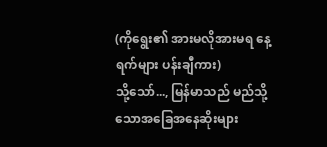(ကိုရွေး၏ အားမလိုအားမရ နေ့ရက်များ ပန်းချီကား)
သို့သော်..., မြန်မာသည် မည်သို့သောအခြေအနေဆိုးများ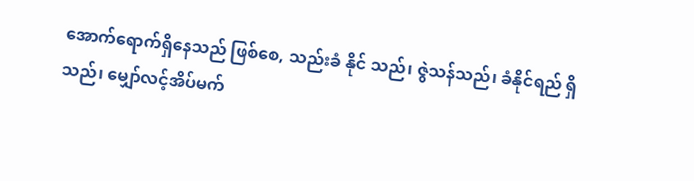အောက်ရောက်ရှိနေသည် ဖြစ်စေ, သည်းခံ နိုင် သည်၊ ဇွဲသန်သည်၊ ခံနိုင်ရည် ရှိသည်၊ မျှော်လင့်အိပ်မက်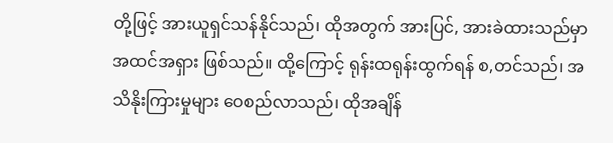တို့ဖြင့် အားယူရှင်သန်နိုင်သည်၊ ထိုအတွက် အားပြင်, အားခဲထားသည်မှာ အထင်အရှား ဖြစ်သည်။ ထို့ကြောင့် ရုန်းထရုန်းထွက်ရန် စ,တင်သည်၊ အသိနိုးကြားမှုများ ဝေစည်လာသည်၊ ထိုအချိန်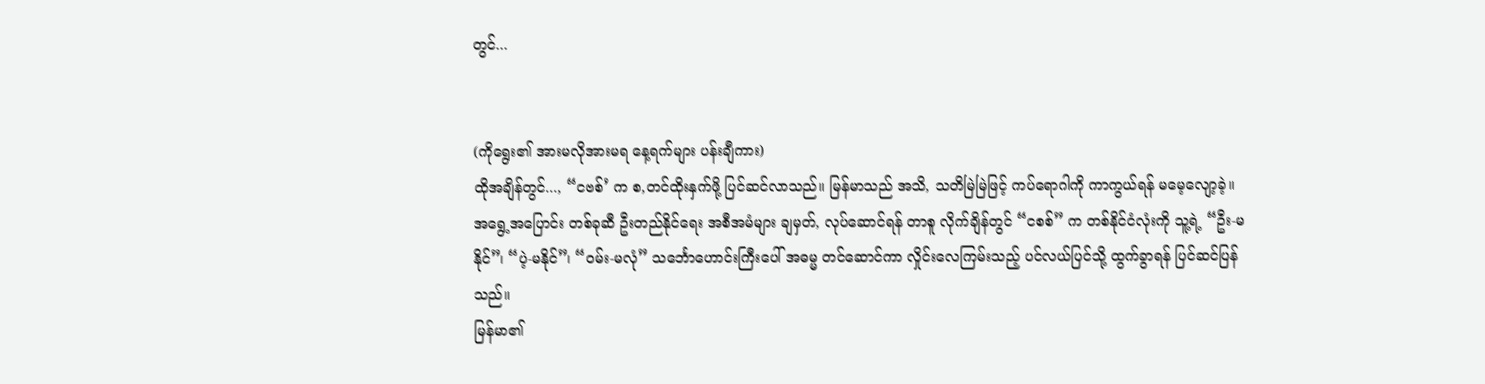တွင်...


(ကိုရွေး၏ အားမလိုအားမရ နေ့ရက်များ ပန်းချီကား)
ထိုအချိန်တွင်..., “ငဗစ်’ က စ,တင်ထိုးနှက်ဖို့ ပြင်ဆင်လာသည်။ မြန်မာသည် အသိ, သတိမြဲမြဲဖြင့် ကပ်ရောဂါကို ကာကွယ်ရန် မမေ့လျော့ခဲ့။ အရွေ့အပြောင်း တစ်ခုဆီ ဦးတည်နိုင်ရေး အစီအမံများ ချမှတ်, လုပ်ဆောင်ရန် တာစူ လိုက်ချိန်တွင် “ငစစ်” က တစ်နိုင်ငံလုံးကို သူ့ရဲ့ “ဦး-မနိုင်”၊ “ပဲ့-မနိုင်”၊ “ဝမ်း-မလုံ” သင်္ဘောဟောင်းကြီးပေါ် အဓမ္မ တင်ဆောင်ကာ လှိုင်းလေကြမ်းသည့် ပင်လယ်ပြင်သို့ ထွက်ခွာရန် ပြင်ဆင်ပြန်သည်။
မြန်မာ၏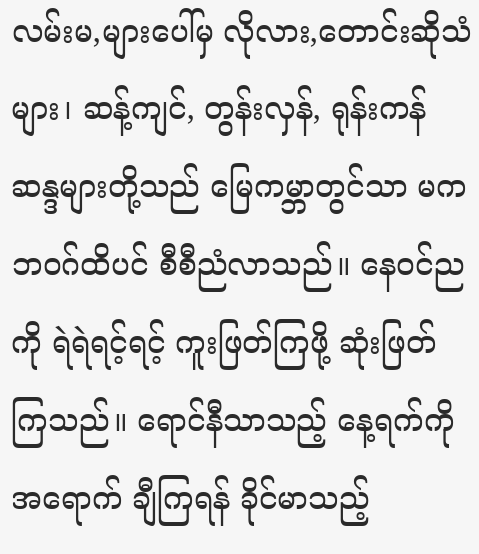လမ်းမ,များပေါ်မှ လိုလား,တောင်းဆိုသံများ၊ ဆန့်ကျင်, တွန်းလှန်, ရုန်းကန် ဆန္ဒများတို့သည် မြေကမ္ဘာတွင်သာ မက ဘဝဂ်ထိပင် စီစီညံလာသည်။ နေဝင်ညကို ရဲရဲရင့်ရင့် ကူးဖြတ်ကြဖို့ ဆုံးဖြတ် ကြသည်။ ရောင်နီသာသည့် နေ့ရက်ကို အရောက် ချီကြရန် ခိုင်မာသည့်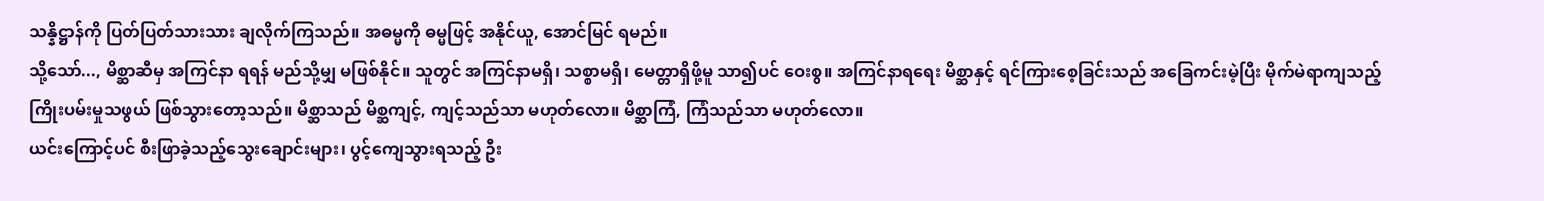သန္နိဋ္ဌာန်ကို ပြတ်ပြတ်သားသား ချလိုက်ကြသည်။ အဓမ္မကို ဓမ္မဖြင့် အနိုင်ယူ, အောင်မြင် ရမည်။
သို့သော်..., မိစ္ဆာဆီမှ အကြင်နာ ရရန် မည်သို့မျှ မဖြစ်နိုင်။ သူတွင် အကြင်နာမရှိ၊ သစ္စာမရှိ၊ မေတ္တာရှိဖို့မူ သာ၍ပင် ဝေးစွ။ အကြင်နာရရေး မိစ္ဆာနှင့် ရင်ကြားစေ့ခြင်းသည် အခြေကင်းမဲ့ပြီး မိုက်မဲရာကျသည့် ကြိုးပမ်းမှုသဖွယ် ဖြစ်သွားတော့သည်။ မိစ္ဆာသည် မိစ္ဆကျင့်, ကျင့်သည်သာ မဟုတ်လော။ မိစ္ဆာကြံ, ကြံသည်သာ မဟုတ်လော။
ယင်းကြောင့်ပင် စီးဖြာခဲ့သည့်သွေးချောင်းများ၊ ပွင့်ကျေသွားရသည့် ဦး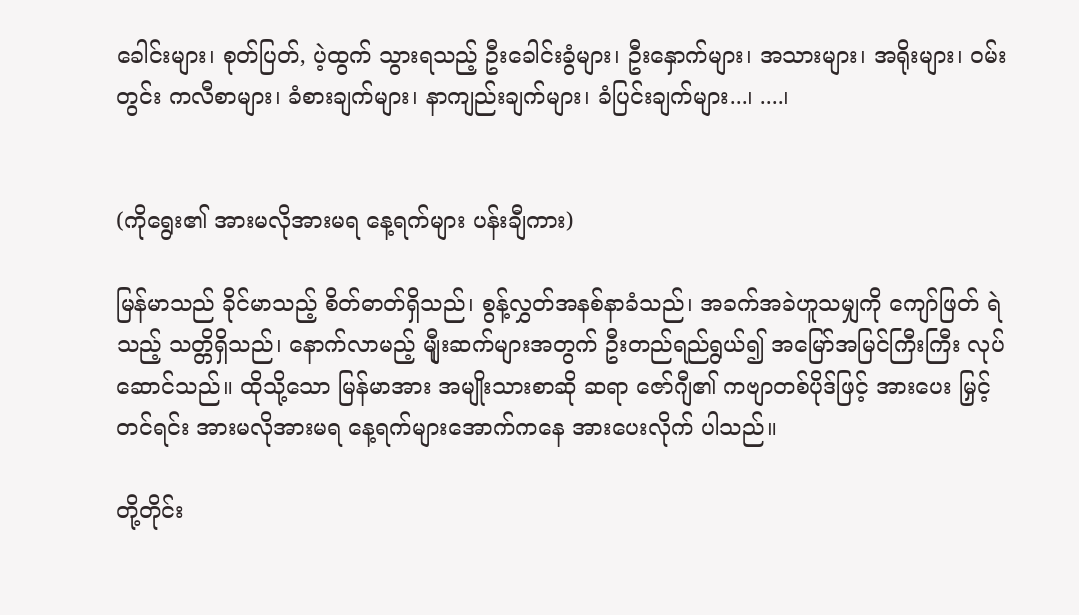ခေါင်းများ၊ စုတ်ပြတ်, ပဲ့ထွက် သွားရသည့် ဦးခေါင်းခွံများ၊ ဦးနှောက်များ၊ အသားများ၊ အရိုးများ၊ ဝမ်းတွင်း ကလီစာများ၊ ခံစားချက်များ၊ နာကျည်းချက်များ၊ ခံပြင်းချက်များ...၊ ....၊


(ကိုရွေး၏ အားမလိုအားမရ နေ့ရက်များ ပန်းချီကား)

မြန်မာသည် ခိုင်မာသည့် စိတ်ဓာတ်ရှိသည်၊ စွန့်လွှတ်အနစ်နာခံသည်၊ အခက်အခဲဟူသမျှကို ကျော်ဖြတ် ရဲသည့် သတ္တိရှိသည်၊ နောက်လာမည့် မျီုးဆက်များအတွက် ဦးတည်ရည်ရွယ်၍ အမြော်အမြင်ကြီးကြီး လုပ်ဆောင်သည်။ ထိုသို့သော မြန်မာအား အမျိုးသားစာဆို ဆရာ ဇော်ဂျီ၏ ကဗျာတစ်ပိုဒ်ဖြင့် အားပေး မြှင့်တင်ရင်း အားမလိုအားမရ နေ့ရက်များအောက်ကနေ အားပေးလိုက် ပါသည်။

တို့တိုင်း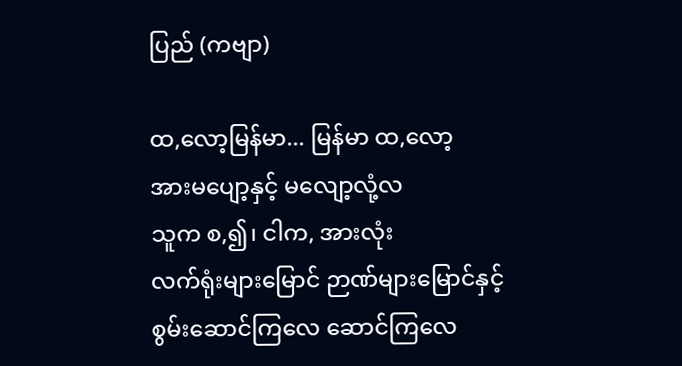ပြည် (ကဗျာ)

ထ,လော့မြန်မာ... မြန်မာ ထ,လော့
အားမပျော့နှင့် မလျော့လုံ့လ
သူက စ,၍၊ ငါက, အားလုံး
လက်ရုံးများမြောင် ဉာဏ်များမြောင်နှင့်
စွမ်းဆောင်ကြလေ ဆောင်ကြလေ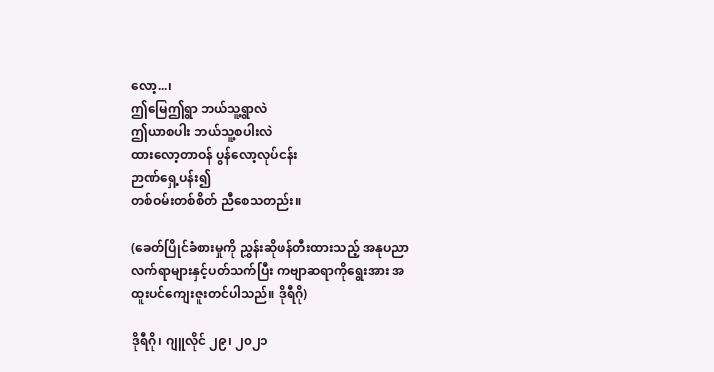လော့...၊
ဤမြေဤရွာ ဘယ်သူ့ရွာလဲ
ဤယာစပါး ဘယ်သူ့စပါးလဲ
ထားလော့တာဝန် ပွန်လော့လုပ်ငန်း
ဉာဏ်ရှေ့ပန်း၍
တစ်ဝမ်းတစ်စိတ် ညီစေသတည်း။

(ခေတ်ပြိုင်ခံစားမှုကို ညွှန်းဆိုဖန်တီးထားသည့် အနုပညာလက်ရာများနှင့်ပတ်သက်ပြီး ကဗျာဆရာကိုရွေးအား အထူးပင်ကျေးဇူးတင်ပါသည်။ ဒိုရီဂို)

ဒိုရီဂို၊ ဂျူလိုင် ၂၉၊ ၂၀၂၁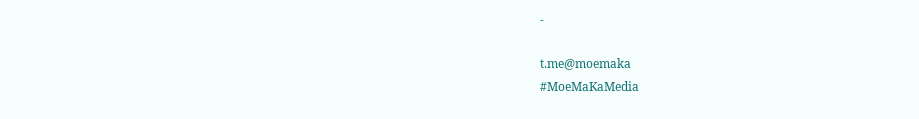-

t.me@moemaka
#MoeMaKaMedia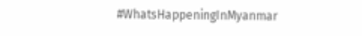#WhatsHappeningInMyanmar